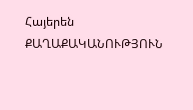Հայերեն
ՔԱՂԱՔԱԿԱՆՈՒԹՅՈՒՆ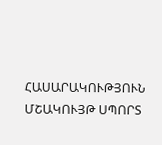ՀԱՍԱՐԱԿՈՒԹՅՈՒՆ ՄՇԱԿՈՒՅԹ ՍՊՈՐՏ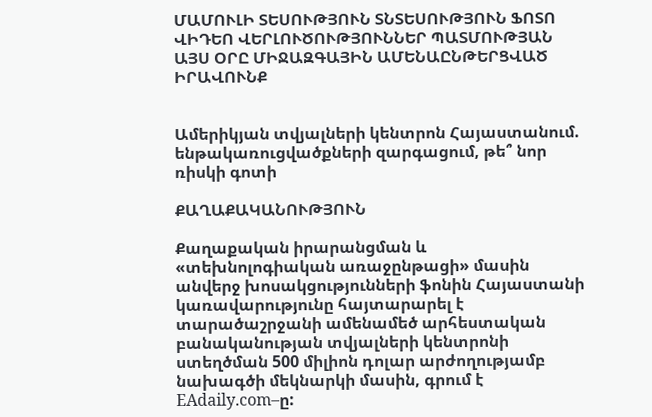ՄԱՄՈՒԼԻ ՏԵՍՈՒԹՅՈՒՆ ՏՆՏԵՍՈՒԹՅՈՒՆ ՖՈՏՈ ՎԻԴԵՈ ՎԵՐԼՈՒԾՈՒԹՅՈՒՆՆԵՐ ՊԱՏՄՈՒԹՅԱՆ ԱՅՍ ՕՐԸ ՄԻՋԱԶԳԱՅԻՆ ԱՄԵՆԱԸՆԹԵՐՑՎԱԾ ԻՐԱՎՈՒՆՔ


Ամերիկյան տվյալների կենտրոն Հայաստանում. ենթակառուցվածքների զարգացում, թե՞ նոր ռիսկի գոտի

ՔԱՂԱՔԱԿԱՆՈՒԹՅՈՒՆ

Քաղաքական իրարանցման և «տեխնոլոգիական առաջընթացի» մասին անվերջ խոսակցությունների ֆոնին Հայաստանի կառավարությունը հայտարարել է տարածաշրջանի ամենամեծ արհեստական բանականության տվյալների կենտրոնի ստեղծման 500 միլիոն դոլար արժողությամբ նախագծի մեկնարկի մասին, գրում է EAdaily.com–ը: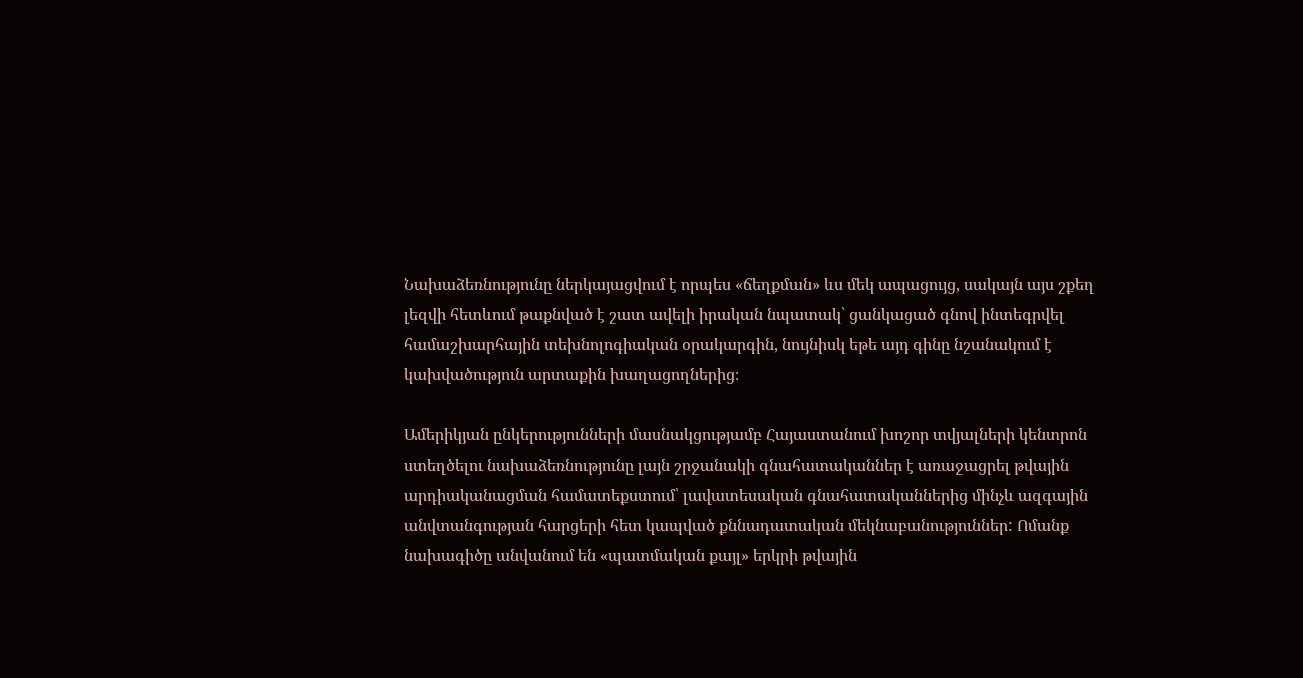Նախաձեռնությունը ներկայացվում է որպես «ճեղքման» ևս մեկ ապացույց, սակայն այս շքեղ լեզվի հետևում թաքնված է շատ ավելի իրական նպատակ՝ ցանկացած գնով ինտեգրվել համաշխարհային տեխնոլոգիական օրակարգին, նույնիսկ եթե այդ գինը նշանակում է կախվածություն արտաքին խաղացողներից։

Ամերիկյան ընկերությունների մասնակցությամբ Հայաստանում խոշոր տվյալների կենտրոն ստեղծելու նախաձեռնությունը լայն շրջանակի գնահատականներ է առաջացրել թվային արդիականացման համատեքստում՝ լավատեսական գնահատականներից մինչև ազգային անվտանգության հարցերի հետ կապված քննադատական մեկնաբանություններ: Ոմանք նախագիծը անվանում են «պատմական քայլ» երկրի թվային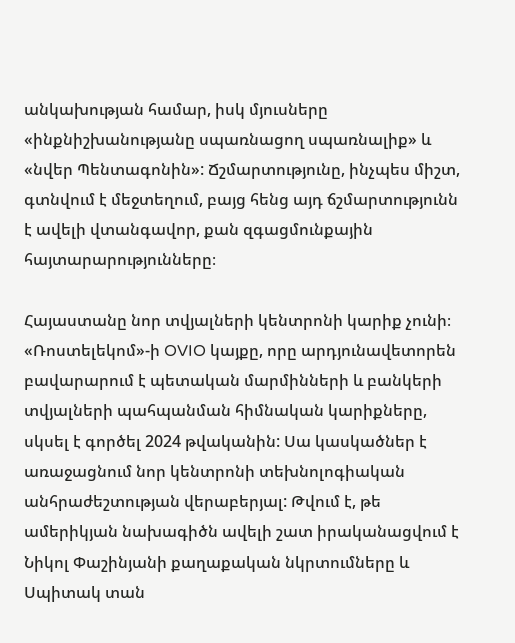անկախության համար, իսկ մյուսները «ինքնիշխանությանը սպառնացող սպառնալիք» և «նվեր Պենտագոնին»: Ճշմարտությունը, ինչպես միշտ, գտնվում է մեջտեղում, բայց հենց այդ ճշմարտությունն է ավելի վտանգավոր, քան զգացմունքային հայտարարությունները։

Հայաստանը նոր տվյալների կենտրոնի կարիք չունի։ «Ռոստելեկոմ»-ի OVIO կայքը, որը արդյունավետորեն բավարարում է պետական մարմինների և բանկերի տվյալների պահպանման հիմնական կարիքները, սկսել է գործել 2024 թվականին: Սա կասկածներ է առաջացնում նոր կենտրոնի տեխնոլոգիական անհրաժեշտության վերաբերյալ: Թվում է, թե ամերիկյան նախագիծն ավելի շատ իրականացվում է Նիկոլ Փաշինյանի քաղաքական նկրտումները և Սպիտակ տան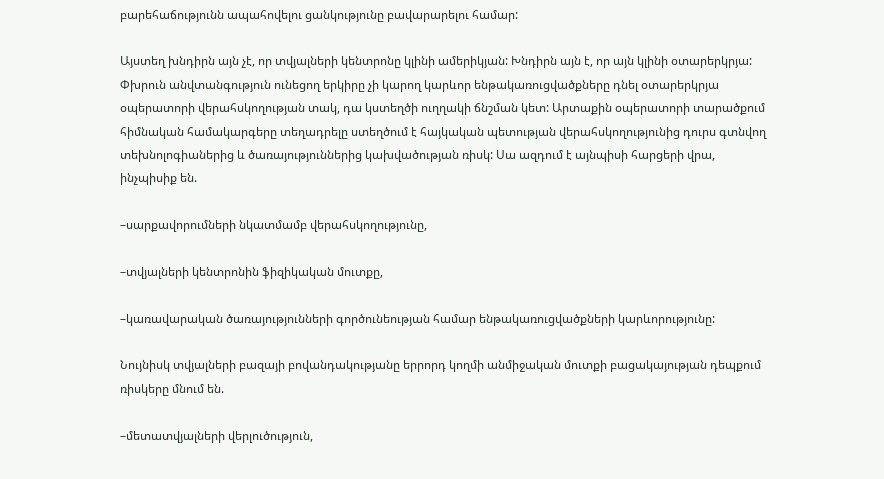բարեհաճությունն ապահովելու ցանկությունը բավարարելու համար:

Այստեղ խնդիրն այն չէ, որ տվյալների կենտրոնը կլինի ամերիկյան: Խնդիրն այն է, որ այն կլինի օտարերկրյա: Փխրուն անվտանգություն ունեցող երկիրը չի կարող կարևոր ենթակառուցվածքները դնել օտարերկրյա օպերատորի վերահսկողության տակ, դա կստեղծի ուղղակի ճնշման կետ: Արտաքին օպերատորի տարածքում հիմնական համակարգերը տեղադրելը ստեղծում է հայկական պետության վերահսկողությունից դուրս գտնվող տեխնոլոգիաներից և ծառայություններից կախվածության ռիսկ: Սա ազդում է այնպիսի հարցերի վրա, ինչպիսիք են.

–սարքավորումների նկատմամբ վերահսկողությունը,

–տվյալների կենտրոնին ֆիզիկական մուտքը,

–կառավարական ծառայությունների գործունեության համար ենթակառուցվածքների կարևորությունը:

Նույնիսկ տվյալների բազայի բովանդակությանը երրորդ կողմի անմիջական մուտքի բացակայության դեպքում ռիսկերը մնում են.

–մետատվյալների վերլուծություն,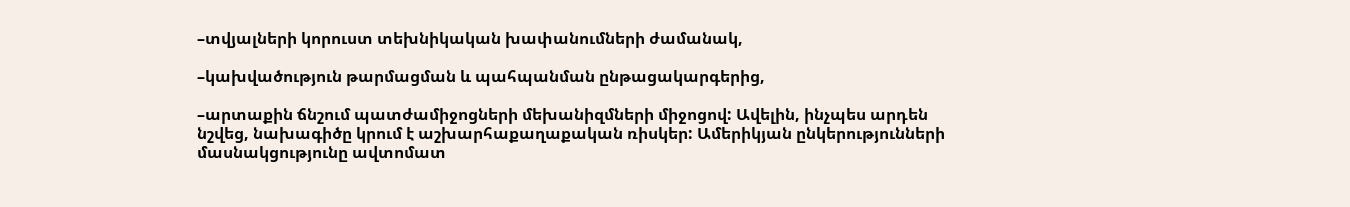–տվյալների կորուստ տեխնիկական խափանումների ժամանակ,

–կախվածություն թարմացման և պահպանման ընթացակարգերից,

–արտաքին ճնշում պատժամիջոցների մեխանիզմների միջոցով: Ավելին, ինչպես արդեն նշվեց, նախագիծը կրում է աշխարհաքաղաքական ռիսկեր: Ամերիկյան ընկերությունների մասնակցությունը ավտոմատ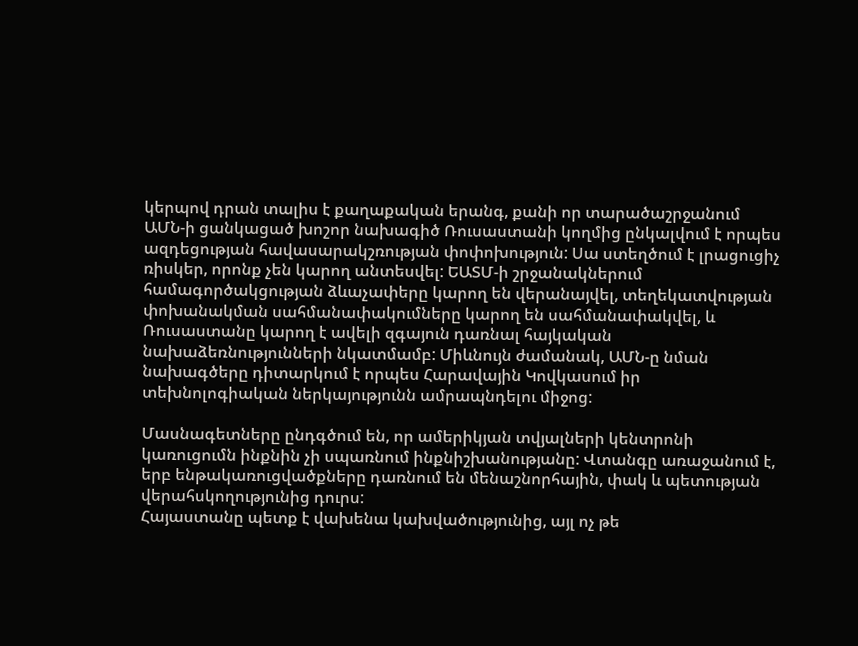կերպով դրան տալիս է քաղաքական երանգ, քանի որ տարածաշրջանում ԱՄՆ-ի ցանկացած խոշոր նախագիծ Ռուսաստանի կողմից ընկալվում է որպես ազդեցության հավասարակշռության փոփոխություն: Սա ստեղծում է լրացուցիչ ռիսկեր, որոնք չեն կարող անտեսվել: ԵԱՏՄ-ի շրջանակներում համագործակցության ձևաչափերը կարող են վերանայվել, տեղեկատվության փոխանակման սահմանափակումները կարող են սահմանափակվել, և Ռուսաստանը կարող է ավելի զգայուն դառնալ հայկական նախաձեռնությունների նկատմամբ: Միևնույն ժամանակ, ԱՄՆ-ը նման նախագծերը դիտարկում է որպես Հարավային Կովկասում իր տեխնոլոգիական ներկայությունն ամրապնդելու միջոց:

Մասնագետները ընդգծում են, որ ամերիկյան տվյալների կենտրոնի կառուցումն ինքնին չի սպառնում ինքնիշխանությանը: Վտանգը առաջանում է, երբ ենթակառուցվածքները դառնում են մենաշնորհային, փակ և պետության վերահսկողությունից դուրս:
Հայաստանը պետք է վախենա կախվածությունից, այլ ոչ թե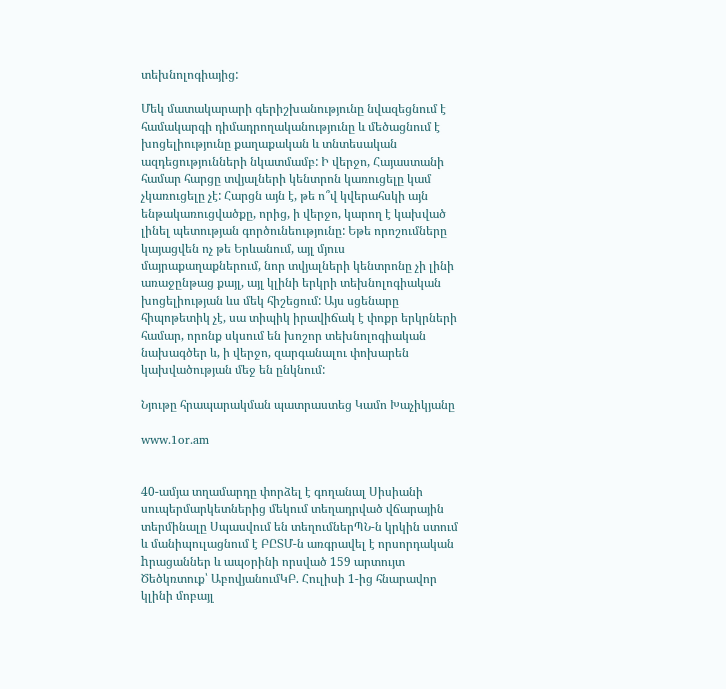տեխնոլոգիայից:

Մեկ մատակարարի գերիշխանությունը նվազեցնում է համակարգի դիմադրողականությունը և մեծացնում է խոցելիությունը քաղաքական և տնտեսական ազդեցությունների նկատմամբ: Ի վերջո, Հայաստանի համար հարցը տվյալների կենտրոն կառուցելը կամ չկառուցելը չէ: Հարցն այն է, թե ո՞վ կվերահսկի այն ենթակառուցվածքը, որից, ի վերջո, կարող է կախված լինել պետության գործունեությունը: Եթե որոշումները կայացվեն ոչ թե Երևանում, այլ մյուս մայրաքաղաքներում, նոր տվյալների կենտրոնը չի լինի առաջընթաց քայլ, այլ կլինի երկրի տեխնոլոգիական խոցելիության ևս մեկ հիշեցում: Այս սցենարը հիպոթետիկ չէ, սա տիպիկ իրավիճակ է փոքր երկրների համար, որոնք սկսում են խոշոր տեխնոլոգիական նախագծեր և, ի վերջո, զարգանալու փոխարեն կախվածության մեջ են ընկնում:

Նյութը հրապարակման պատրաստեց Կամո Խաչիկյանը

www.1or.am


40-ամյա տղամարդը փորձել է գողանալ Սիսիանի սուպերմարկետներից մեկում տեղադրված վճարային տերմինալը Սպասվում են տեղումներՊՆ-ն կրկին ստում և մանիպուլացնում է ԲԸՏՄ-ն առգրավել է որսորդական hրացաններ և ապօրինի որսված 159 արտույտ Ծեծկռտուք՝ ԱբովյանումԿԲ. Հուլիսի 1-ից հնարավոր կլինի մոբայլ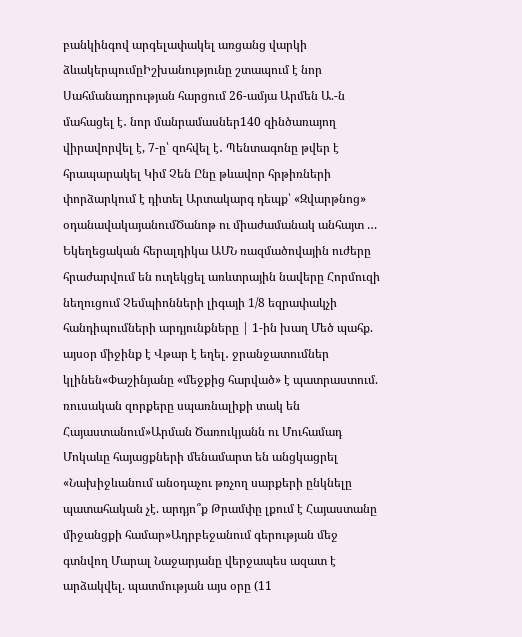բանկինգով արգելափակել առցանց վարկի ձևակերպումըԻշխանությունը շտապում է նոր Սահմանադրության հարցում 26-ամյա Արմեն Ա.-ն մահացել է․ նոր մանրամասներ140 զինծառայող վիրավորվել է, 7-ը՝ զոհվել է․ Պենտագոնը թվեր է հրապարակել Կիմ Չեն Ընը թևավոր հրթիռների փորձարկում է դիտել Արտակարգ դեպք՝ «Զվարթնոց» օդանավակայանումԾանոթ ու միաժամանակ անհայտ … Եկեղեցական հերալդիկա ԱՄՆ ռազմածովային ուժերը հրաժարվում են ուղեկցել առևտրային նավերը Հորմուզի նեղուցում Չեմպիոնների լիգայի 1/8 եզրափակչի հանդիպումների արդյունքները | 1-ին խաղ Մեծ պահք. այսօր միջինք է Վթար է եղել․ ջրանջատումներ կլինեն«Փաշինյանը «մեջքից հարված» է պատրաստում. ռուսական զորքերը սպառնալիքի տակ են Հայաստանում»Արման Ծառուկյանն ու Մուհամադ Մոկաևը հայացքների մենամարտ են անցկացրել «Նախիջևանում անօդաչու թռչող սարքերի ընկնելը պատահական չէ. արդյո՞ք Թրամփը լքում է Հայաստանը միջանցքի համար»Ադրբեջանում գերության մեջ գտնվող Մարալ Նաջարյանը վերջապես ազատ է արձակվել. պատմության այս օրը (11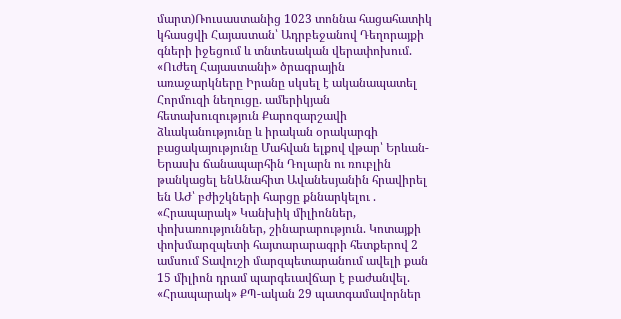մարտ)Ռուսաստանից 1023 տոննա հացահատիկ կհասցվի Հայաստան՝ Ադրբեջանով Դեղորայքի գների իջեցում և տնտեսական վերափոխում. «Ուժեղ Հայաստանի» ծրագրային առաջարկները Իրանը սկսել է ականապատել Հորմուզի նեղուցը. ամերիկյան հետախուզություն Քարոզարշավի ձևականությունը և իրական օրակարգի բացակայությունը Մահվան ելքով վթար՝ Երևան-Երասխ ճանապարհին Դոլարն ու ռուբլին թանկացել ենԱնահիտ Ավանեսյանին հրավիրել են ԱԺ՝ բժիշկների հարցը քննարկելու . «Հրապարակ» Կանխիկ միլիոններ, փոխառություններ, շինարարություն. Կոտայքի փոխմարզպետի հայտարարագրի հետքերով 2 ամսում Տավուշի մարզպետարանում ավելի քան 15 միլիոն դրամ պարգեւավճար է բաժանվել. «Հրապարակ» ՔՊ-ական 29 պատգամավորներ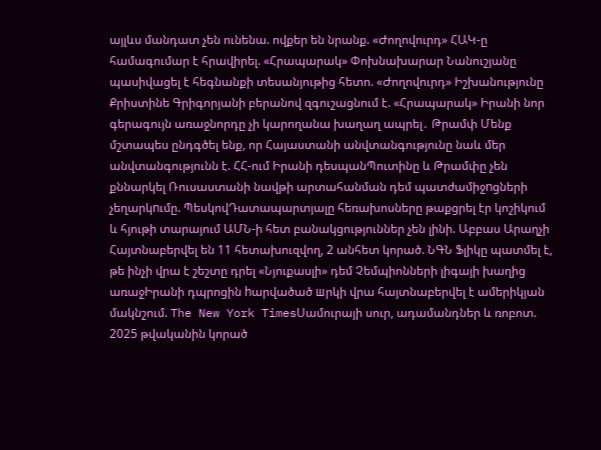այլևս մանդատ չեն ունենա. ովքեր են նրանք. «Ժողովուրդ» ՀԱԿ-ը համագումար է հրավիրել. «Հրապարակ» Փոխնախարար Նանուշյանը պասիվացել է հեգնանքի տեսանյութից հետո. «Ժողովուրդ» Իշխանությունը Քրիստինե Գրիգորյանի բերանով զգուշացնում է. «Հրապարակ» Իրանի նոր գերագույն առաջնորդը չի կարողանա խաղաղ ապրել․ Թրամփ Մենք մշտապես ընդգծել ենք, որ Հայաստանի անվտանգությունը նաև մեր անվտանգությունն է. ՀՀ-ում Իրանի դեսպանՊուտինը և Թրամփը չեն քննարկել Ռուսաստանի նավթի արտահանման դեմ պատժամիջnցների չեղարկnւմը. ՊեսկովԴատապարտյալը հեռախոսները թաքցրել էր կոշիկում և հյութի տարայում ԱՄՆ-ի հետ բանակցություններ չեն լինի. Աբբաս Արաղչի Հայտնաբերվել են 11 հետախուզվող, 2 անհետ կորած. ՆԳՆ Ֆլիկը պատմել է, թե ինչի վրա է շեշտը դրել «Նյուքասլի» դեմ Չեմպիոնների լիգայի խաղից առաջԻրանի դպրոցին hարվածած шրկի վրա հայտնաբերվել է ամերիկյան մակնշում. The New York TimesՍամուրայի սուր, ադամանդներ և ռոբոտ. 2025 թվականին կորած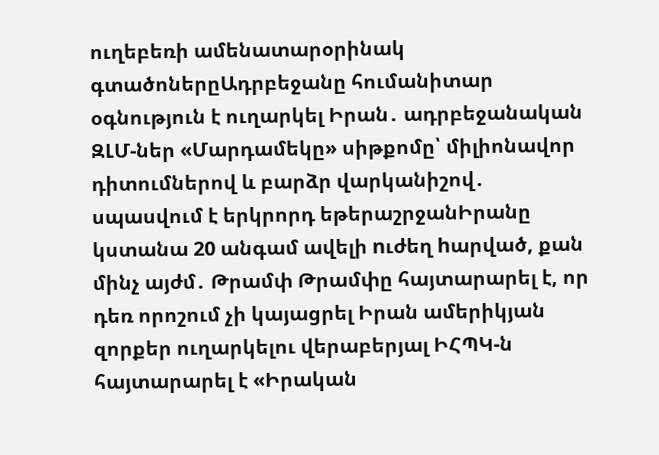ուղեբեռի ամենատարօրինակ գտածոներըԱդրբեջանը հումանիտար օգնություն է ուղարկել Իրան․ ադրբեջանական ԶԼՄ-ներ «Մարդամեկը» սիթքոմը՝ միլիոնավոր դիտումներով և բարձր վարկանիշով․ սպասվում է երկրորդ եթերաշրջանԻրանը կստանա 20 անգամ ավելի nւժեղ hարված, քան մինչ այժմ․ Թրամփ Թրամփը հայտարարել է, որ դեռ որոշում չի կայացրել Իրան ամերիկյան զորքեր ուղարկելու վերաբերյալ ԻՀՊԿ-ն հայտարարել է «Իրական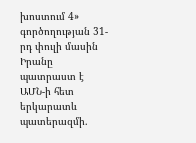խոստում 4» գործողության 31-րդ փուլի մասին Իրանը պատրաստ է ԱՄՆ-ի հետ երկարատև պատերազմի.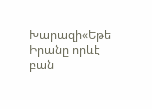Խարազի«Եթե Իրանը որևէ բան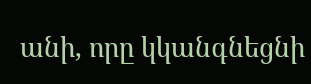անի, որը կկանգնեցնի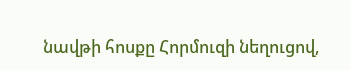նավթի հոսքը Հորմուզի նեղուցով,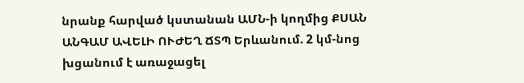նրանք հարված կստանան ԱՄՆ-ի կողմից ՔՍԱՆ ԱՆԳԱՄ ԱՎԵԼԻ ՈՒԺԵՂ ՃՏՊ Երևանում. 2 կմ-նոց խցանում է առաջացել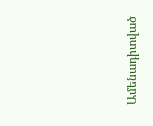Ամենադիտված